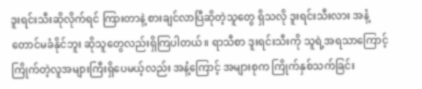ဒူးရင်းသီးဆိုလိုက်ရင် ကြားတာနဲ့ စားချင်လာပြီဆိုတဲ့သူတွေ ရှိသလို ဒူးရင်းသီးလား အနံ့တောင်မခံနိုင်ဘူး ဆိုသူတွေလည်းရှိကြပါတယ်။ ရာသီစာ ဒူးရင်းသီးကို သူရဲ့အရသာကြောင့် ကြိုက်တဲ့လူအများကြီးရှိပေမယ့်လည်း အနံ့ကြောင့် အများစုက ကြိုက်နှစ်သက်ခြင်း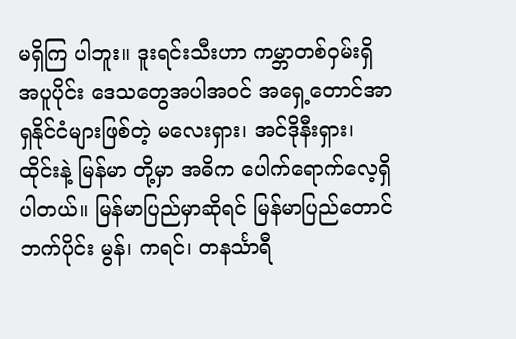မရှိကြ ပါဘူး။ ဒူးရင်းသီးဟာ ကမ္ဘာတစ်ဝှမ်းရှိ အပူပိုင်း ဒေသတွေအပါအဝင် အရှေ့တောင်အာရှနိုင်ငံများဖြစ်တဲ့ မလေးရှား၊ အင်ဒိုနီးရှား၊ ထိုင်းနဲ့ မြန်မာ တို့မှာ အဓိက ပေါက်ရောက်လေ့ရှိပါတယ်။ မြန်မာပြည်မှာဆိုရင် မြန်မာပြည်တောင်ဘက်ပိုင်း မွန်၊ ကရင်၊ တနင်္သာရီ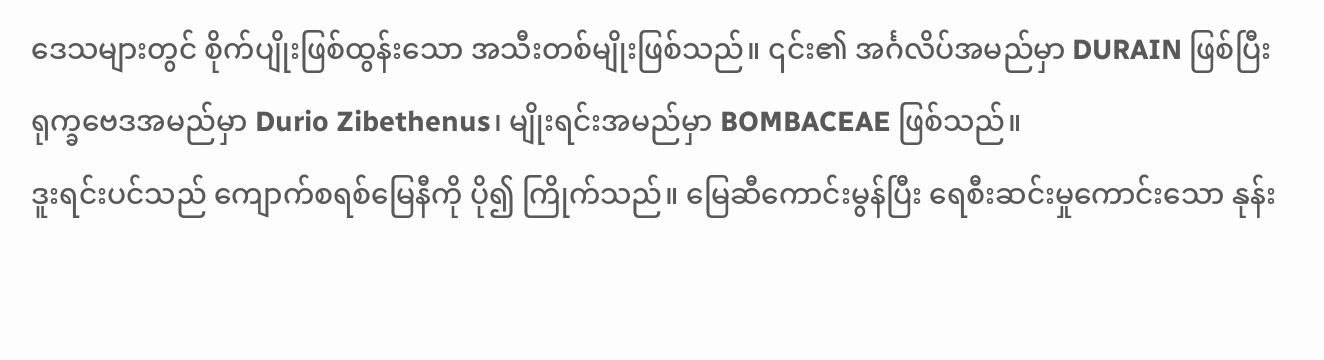ဒေသများတွင် စိုက်ပျိုးဖြစ်ထွန်းသော အသီးတစ်မျိုးဖြစ်သည်။ ၎င်း၏ အင်္ဂလိပ်အမည်မှာ DURAIN ဖြစ်ပြီး ရုက္ခဗေဒအမည်မှာ Durio Zibethenus၊ မျိုးရင်းအမည်မှာ BOMBACEAE ဖြစ်သည်။
ဒူးရင်းပင်သည် ကျောက်စရစ်မြေနီကို ပို၍ ကြိုက်သည်။ မြေဆီကောင်းမွန်ပြီး ရေစီးဆင်းမှုကောင်းသော နုန်း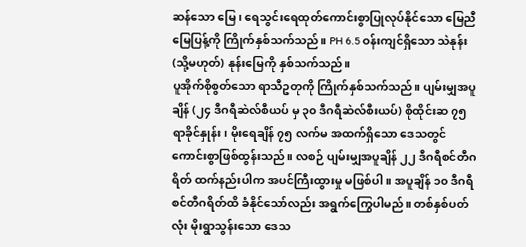ဆန်သော မြေ၊ ရေသွင်းရေထုတ်ကောင်းစွာပြုလုပ်နိုင်သော မြေညီမြေပြန့်ကို ကြိုက်နှစ်သက်သည်။ PH 6.5 ဝန်းကျင်ရှိသော သဲနုန်း (သို့မဟုတ်) နုန်းမြေကို နှစ်သက်သည်။
ပူအိုက်စိုစွတ်သော ရာသီဥတုကို ကြိုက်နှစ်သက်သည်။ ပျမ်းမျှအပူချိန် (၂၄ ဒီဂရီဆဲလ်စီယပ် မှ ၃၀ ဒီဂရီဆဲလ်စီးယပ်) စိုထိုင်းဆ ၇၅ ရာခိုင်နှုန်း၊ မိုးရေချိန် ၇၅ လက်မ အထက်ရှိသော ဒေသတွင် ကောင်းစွာဖြစ်ထွန်းသည်။ လစဉ် ပျမ်းမျှအပူချိန် ၂၂ ဒီဂရီစင်တီဂရိတ် ထက်နည်းပါက အပင်ကြီးထွားမှု မဖြစ်ပါ။ အပူချိန် ၁၀ ဒီဂရီစင်တီဂရိတ်ထိ ခံနိုင်သော်လည်း အရွက်ကြွေပါမည်။ တစ်နှစ်ပတ်လုံး မိုးရွာသွန်းသော ဒေသ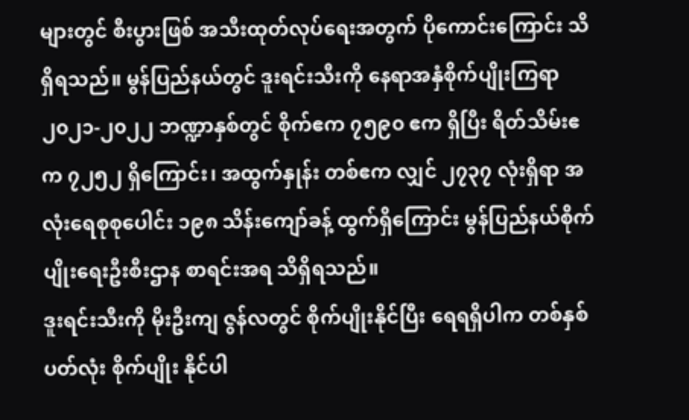များတွင် စီးပွားဖြစ် အသီးထုတ်လုပ်ရေးအတွက် ပိုကောင်းကြောင်း သိရှိရသည်။ မွန်ပြည်နယ်တွင် ဒူးရင်းသီးကို နေရာအနှံစိုက်ပျိုးကြရာ ၂၀၂၁-၂၀၂၂ ဘဏ္ဍာနှစ်တွင် စိုက်ဧက ၇၅၉၀ ဧက ရှိပြီး ရိတ်သိမ်းဧက ၇၂၅၂ ရှိကြောင်း၊ အထွက်နှုန်း တစ်ဧက လျှင် ၂၇၃၇ လုံးရှိရာ အလုံးရေစုစုပေါင်း ၁၉၈ သိန်းကျော်ခန့် ထွက်ရှိကြောင်း မွန်ပြည်နယ်စိုက်ပျိုးရေးဦးစီးဌာန စာရင်းအရ သိရှိရသည်။
ဒူးရင်းသီးကို မိုးဦးကျ ဇွန်လတွင် စိုက်ပျိုးနိုင်ပြီး ရေရရှိပါက တစ်နှစ်ပတ်လုံး စိုက်ပျိုး နိုင်ပါ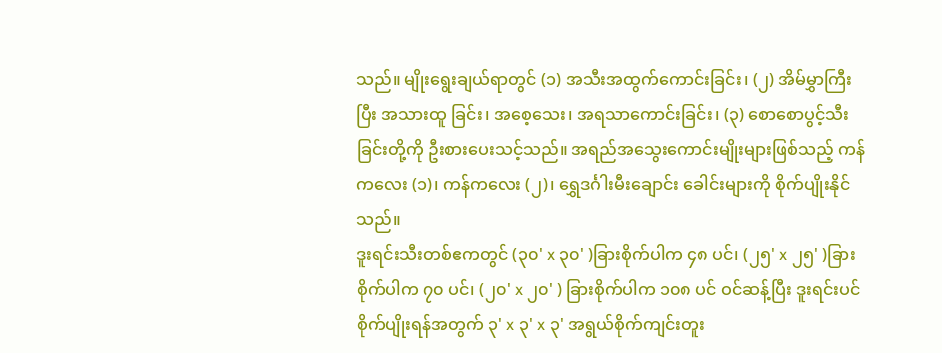သည်။ မျိုးရွေးချယ်ရာတွင် (၁) အသီးအထွက်ကောင်းခြင်း၊ (၂) အိမ်မွှာကြီးပြီး အသားထူ ခြင်း၊ အစေ့သေး၊ အရသာကောင်းခြင်း၊ (၃) စောစောပွင့်သီးခြင်းတို့ကို ဦးစားပေးသင့်သည်။ အရည်အသွေးကောင်းမျိုးများဖြစ်သည့် ကန်ကလေး (၁)၊ ကန်ကလေး (၂)၊ ရွှေဒင်္ဂါးမီးချောင်း ခေါင်းများကို စိုက်ပျိုးနိုင်သည်။
ဒူးရင်းသီးတစ်ဧကတွင် (၃၀' x ၃၀' )ခြားစိုက်ပါက ၄၈ ပင်၊ (၂၅' x ၂၅' )ခြားစိုက်ပါက ၇၀ ပင်၊ (၂၀' x ၂၀' ) ခြားစိုက်ပါက ၁၀၈ ပင် ဝင်ဆန့်ပြီး ဒူးရင်းပင်စိုက်ပျိုးရန်အတွက် ၃' x ၃' x ၃' အရွယ်စိုက်ကျင်းတူး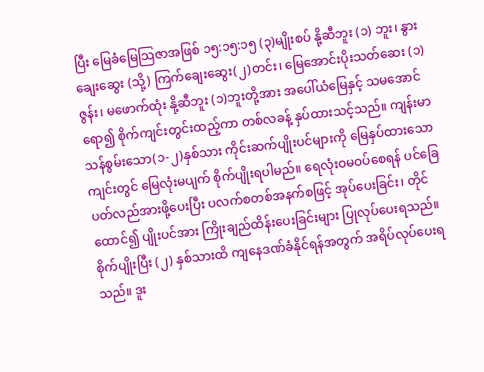ပြီး မြေခံမြေသြဇာအဖြစ် ၁၅:၁၅:၁၅ (၃)မျိုးစပ် နို့ဆီဘူး (၁) ဘူး၊ နွားချေးဆွေး (သို့) ကြက်ချေးဆွေး(၂)တင်း၊ မြေအောင်းပိုးသတ်ဆေး (၁)ဇွန်း၊ မဖောက်ထုံး နို့ဆီဘူး (၁)ဘူးတို့အား အပေါ်ယံမြေနှင့် သမအောင်ရော၍ စိုက်ကျင်းတွင်းထည့်ကာ တစ်လခန့် နှပ်ထားသင့်သည်။ ကျန်းမာသန်စွမ်းသော(၁-၂)နှစ်သား ကိုင်းဆက်ပျိုးပင်များကို မြေနှပ်ထားသောကျင်းတွင် မြေလုံးမပျက် စိုက်ပျိုးရပါမည်။ ရေလုံးဝမဝပ်စေရန် ပင်ခြေပတ်လည်အားဖို့ပေးပြီး ပလက်စတစ်အနက်စဖြင့် အုပ်ပေးခြင်း၊ တိုင်ထောင်၍ ပျိုးပင်အား ကြိုးချည်ထိန်းပေးခြင်းများ ပြုလုပ်ပေးရသည်။ စိုက်ပျိုးပြီး (၂) နှစ်သားထိ ကျနေဒဏ်ခံနိုင်ရန်အတွက် အရိပ်လုပ်ပေးရသည်။ ဒူး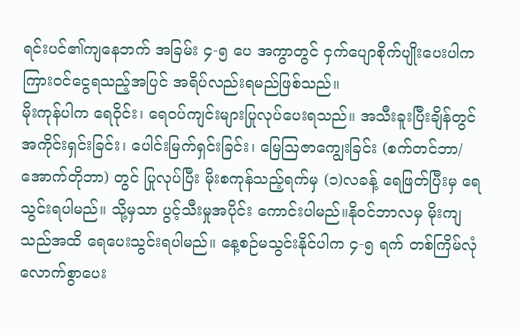ရင်းပင်၏ကျနေဘက် အခြမ်း ၄-၅ ပေ အကွာတွင် ငှက်ပျောစိုက်ပျိုးပေးပါက ကြားဝင်ငွေရသည့်အပြင် အရိပ်လည်းရမည်ဖြစ်သည်။
မိုးကုန်ပါက ရေဝိုင်း၊ ရေဝပ်ကျင်းများပြုလုပ်ပေးရသည်။ အသီးခူးပြီးချိန်တွင် အကိုင်းရှင်းခြင်း၊ ပေါင်းမြက်ရှင်းခြင်း၊ မြေသြဇာကျွေးခြင်း (စက်တင်ဘာ/ အောက်တိုဘာ) တွင် ပြုလုပ်ပြီး မိုးစကုန်သည့်ရက်မှ (၁)လခန့် ရေဖြတ်ပြီးမှ ရေသွင်းရပါမည်။ သို့မှသာ ပွင့်သီးမှုအပိုင်း ကောင်းပါမည်။နိုဝင်ဘာလမှ မိုးကျသည်အထိ ရေပေးသွင်းရပါမည်။ နေ့စဉ်မသွင်းနိုင်ပါက ၄-၅ ရက် တစ်ကြိမ်လုံလောက်စွာပေး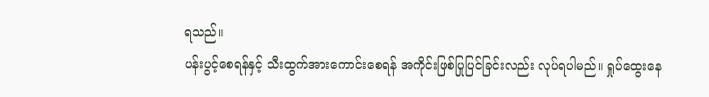ရသည်။
ပန်းပွင့်စေရန်နှင့် သီးထွက်အားကောင်းစေရန် အကိုင်းဖြစ်ပြုပြင်ခြင်းလည်း လုပ်ရပါမည်။ ရှုပ်ထွေးနေ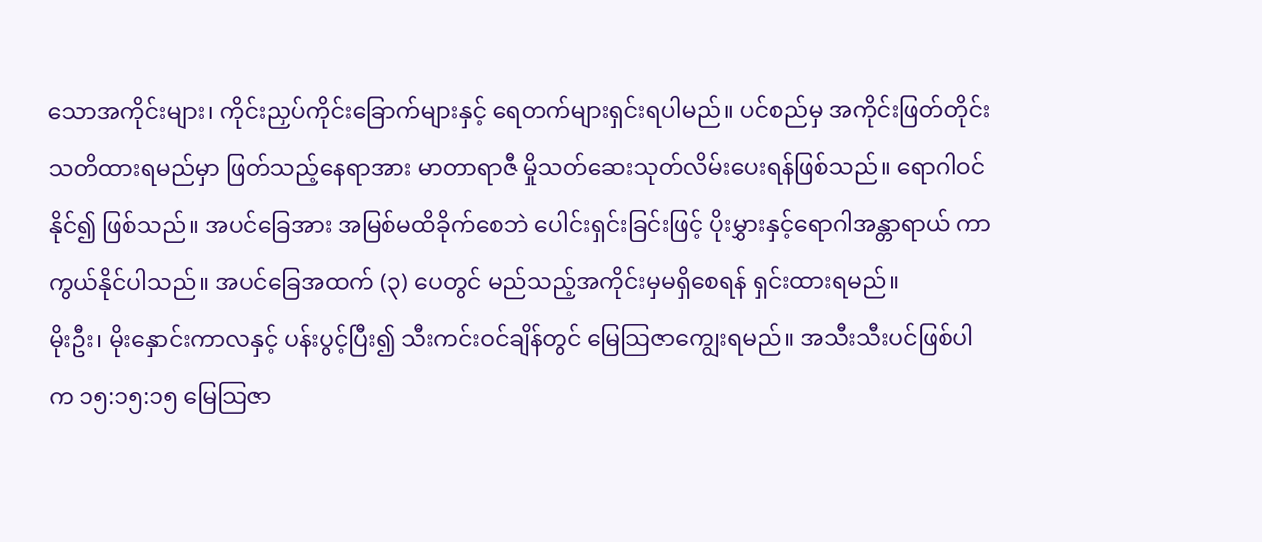သောအကိုင်းများ၊ ကိုင်းညှပ်ကိုင်းခြောက်များနှင့် ရေတက်များရှင်းရပါမည်။ ပင်စည်မှ အကိုင်းဖြတ်တိုင်း သတိထားရမည်မှာ ဖြတ်သည့်နေရာအား မာတာရာဇီ မှိုသတ်ဆေးသုတ်လိမ်းပေးရန်ဖြစ်သည်။ ရောဂါဝင်နိုင်၍ ဖြစ်သည်။ အပင်ခြေအား အမြစ်မထိခိုက်စေဘဲ ပေါင်းရှင်းခြင်းဖြင့် ပိုးမွှားနှင့်ရောဂါအန္တာရာယ် ကာကွယ်နိုင်ပါသည်။ အပင်ခြေအထက် (၃) ပေတွင် မည်သည့်အကိုင်းမှမရှိစေရန် ရှင်းထားရမည်။
မိုးဦး၊ မိုးနှောင်းကာလနှင့် ပန်းပွင့်ပြီး၍ သီးကင်းဝင်ချိန်တွင် မြေသြဇာကျွေးရမည်။ အသီးသီးပင်ဖြစ်ပါ က ၁၅:၁၅:၁၅ မြေသြဇာ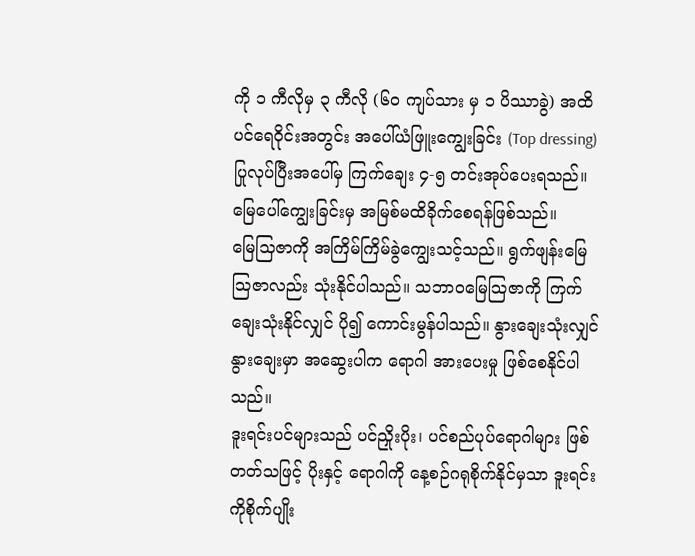ကို ၁ ကီလိုမှ ၃ ကီလို (၆၀ ကျပ်သား မှ ၁ ပိဿာခွဲ) အထိ ပင်ရေဝိုင်းအတွင်း အပေါ်ယံဖြူးကျွေးခြင်း (Top dressing) ပြုလုပ်ပြီးအပေါ်မှ ကြက်ချေး ၄-၅ တင်းအုပ်ပေးရသည်။ မြေပေါ်ကျွေးခြင်းမှ အမြစ်မထိခိုက်စေရန်ဖြစ်သည်။
မြေသြဇာကို အကြိမ်ကြိမ်ခွဲကျွေးသင့်သည်။ ရွက်ဖျန်းမြေသြဇာလည်း သုံးနိုင်ပါသည်။ သဘာဝမြေသြဇာကို ကြက်ချေးသုံးနိုင်လျှင် ပို၍ ကောင်းမွန်ပါသည်။ နွားချေးသုံးလျှင် နွားချေးမှာ အဆွေးပါက ရောဂါ အားပေးမှု ဖြစ်စေနိုင်ပါသည်။
ဒူးရင်းပင်များသည် ပင်ညှိုးပိုး၊ ပင်စည်ပုပ်ရောဂါများ ဖြစ်တတ်သဖြင့် ပိုးနှင့် ရောဂါကို နေ့စဉ်ဂရုစိုက်နိုင်မှသာ ဒူးရင်းကိုစိုက်ပျိုး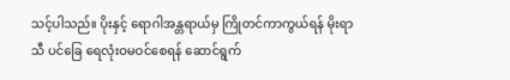သင့်ပါသည်။ ပိုးနှင့် ရောဂါအန္တရာယ်မှ ကြိုတင်ကာကွယ်ရန် မိုးရာသီ ပင်ခြေ ရေလုံးဝမဝင်စေရန် ဆောင်ရွက်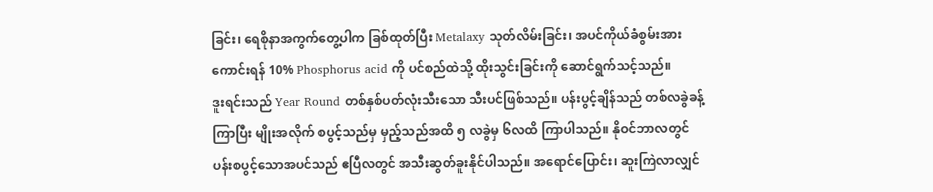ခြင်း၊ ရေစိုနာအကွက်တွေ့ပါက ခြစ်ထုတ်ပြီး Metalaxy သုတ်လိမ်းခြင်း၊ အပင်ကိုယ်ခံစွမ်းအားကောင်းရန် 10% Phosphorus acid ကို ပင်စည်ထဲသို့ ထိုးသွင်းခြင်းကို ဆောင်ရွက်သင့်သည်။
ဒူးရင်းသည် Year Round တစ်နှစ်ပတ်လုံးသီးသော သီးပင်ဖြစ်သည်။ ပန်းပွင့်ချိန်သည် တစ်လခွဲခန့်ကြာပြီး မျိုးအလိုက် စပွင့်သည်မှ မှည့်သည်အထိ ၅ လခွဲမှ ၆လထိ ကြာပါသည်။ နိုဝင်ဘာလတွင် ပန်းစပွင့်သောအပင်သည် ဧပြီလတွင် အသီးဆွတ်ခူးနိုင်ပါသည်။ အရောင်ပြောင်း၊ ဆူးကြဲလာလျှင်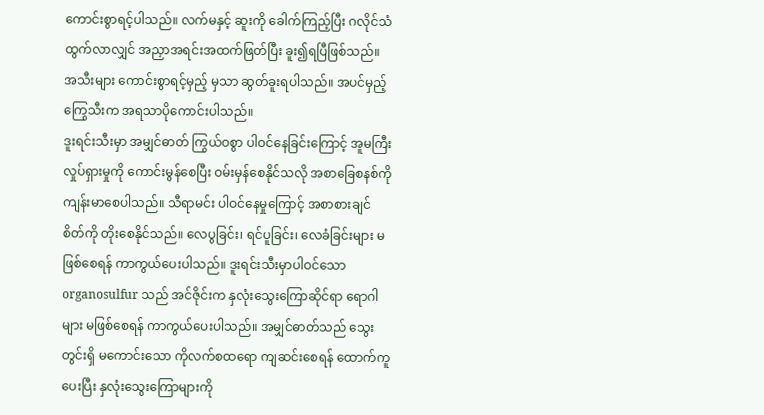ကောင်းစွာရင့်ပါသည်။ လက်မနှင့် ဆူးကို ခေါက်ကြည့်ပြီး ဂလိုင်သံထွက်လာလျှင် အညှာအရင်းအထက်ဖြတ်ပြီး ခူး၍ရပြီဖြစ်သည်။ အသီးများ ကောင်းစွာရင့်မှည့် မှသာ ဆွတ်ခူးရပါသည်။ အပင်မှည့်ကြွေသီးက အရသာပိုကောင်းပါသည်။
ဒူးရင်းသီးမှာ အမျှင်ဓာတ် ကြွယ်ဝစွာ ပါဝင်နေခြင်းကြောင့် အူမကြီး လှုပ်ရှားမှုကို ကောင်းမွန်စေပြီး ဝမ်းမှန်စေနိုင်သလို အစာခြေစနစ်ကို ကျန်းမာစေပါသည်။ သီရာမင်း ပါဝင်နေမှုကြောင့် အစာစားချင်စိတ်ကို တိုးစေနိုင်သည်။ လေပွခြင်း၊ ရင်ပူခြင်း၊ လေခံခြင်းများ မဖြစ်စေရန် ကာကွယ်ပေးပါသည်။ ဒူးရင်းသီးမှာပါဝင်သော organosulfur သည် အင်ဇိုင်းက နှလုံးသွေးကြောဆိုင်ရာ ရောဂါများ မဖြစ်စေရန် ကာကွယ်ပေးပါသည်။ အမျှင်ဓာတ်သည် သွေးတွင်းရှိ မကောင်းသော ကိုလက်စထရော ကျဆင်းစေရန် ထောက်ကူပေးပြီး နှလုံးသွေးကြောများကို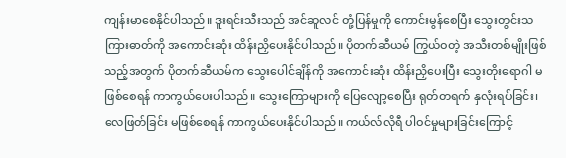ကျန်းမာစေနိုင်ပါသည်။ ဒူးရင်းသီးသည် အင်ဆူလင် တုံ့ပြန်မှုကို ကောင်းမွန်စေပြီး သွေးတွင်းသကြားဓာတ်ကို အကောင်းဆုံး ထိန်းညှိပေးနိုင်ပါသည်။ ပိုတက်ဆီယမ် ကြွယ်ဝတဲ့ အသီးတစ်မျိုးဖြစ်သည့်အတွက် ပိုတက်ဆီယမ်က သွေးပေါင်ချိန်ကို အကောင်းဆုံး ထိန်းညှိပေးပြီး သွေးတိုးရောဂါ မဖြစ်စေရန် ကာကွယ်ပေးပါသည်။ သွေးကြောများကို ပြေလျော့စေပြီး ရုတ်တရက် နှလုံးရပ်ခြင်း၊ လေဖြတ်ခြင်း မဖြစ်စေရန် ကာကွယ်ပေးနိုင်ပါသည်။ ကယ်လ်လိုရီ ပါဝင်မှုများခြင်းကြောင့်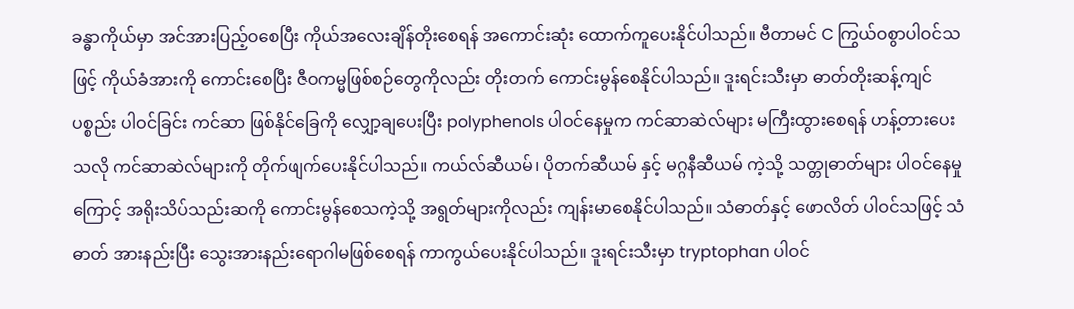ခန္ဓာကိုယ်မှာ အင်အားပြည့်ဝစေပြီး ကိုယ်အလေးချိန်တိုးစေရန် အကောင်းဆုံး ထောက်ကူပေးနိုင်ပါသည်။ ဗီတာမင် C ကြွယ်ဝစွာပါဝင်သဖြင့် ကိုယ်ခံအားကို ကောင်းစေပြီး ဇီဝကမ္မဖြစ်စဉ်တွေကိုလည်း တိုးတက် ကောင်းမွန်စေနိုင်ပါသည်။ ဒူးရင်းသီးမှာ ဓာတ်တိုးဆန့်ကျင်ပစ္စည်း ပါဝင်ခြင်း ကင်ဆာ ဖြစ်နိုင်ခြေကို လျှော့ချပေးပြီး polyphenols ပါဝင်နေမှုက ကင်ဆာဆဲလ်များ မကြီးထွားစေရန် ဟန့်တားပေးသလို ကင်ဆာဆဲလ်များကို တိုက်ဖျက်ပေးနိုင်ပါသည်။ ကယ်လ်ဆီယမ်၊ ပိုတက်ဆီယမ် နှင့် မဂ္ဂနီဆီယမ် ကဲ့သို့ သတ္တုဓာတ်များ ပါဝင်နေမှုကြောင့် အရိုးသိပ်သည်းဆကို ကောင်းမွန်စေသကဲ့သို့ အရွတ်များကိုလည်း ကျန်းမာစေနိုင်ပါသည်။ သံဓာတ်နှင့် ဖောလိတ် ပါဝင်သဖြင့် သံဓာတ် အားနည်းပြီး သွေးအားနည်းရောဂါမဖြစ်စေရန် ကာကွယ်ပေးနိုင်ပါသည်။ ဒူးရင်းသီးမှာ tryptophan ပါဝင်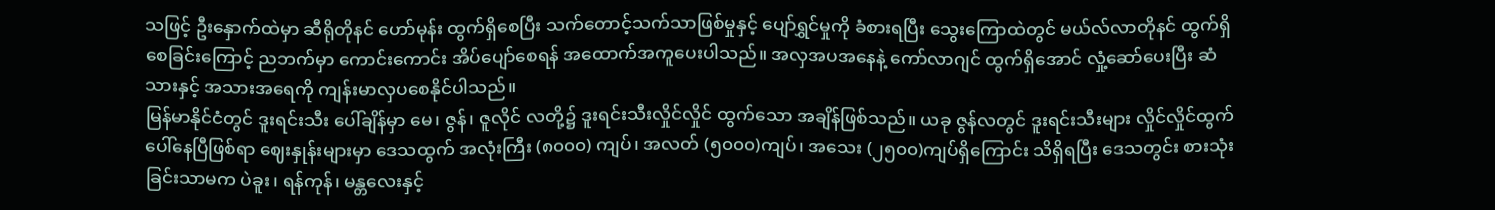သဖြင့် ဦးနှောက်ထဲမှာ ဆီရိုတိုနင် ဟော်မုန်း ထွက်ရှိစေပြီး သက်တောင့်သက်သာဖြစ်မှုနှင့် ပျော်ရွှင်မှုကို ခံစားရပြီး သွေးကြောထဲတွင် မယ်လ်လာတိုနင် ထွက်ရှိစေခြင်းကြောင့် ညဘက်မှာ ကောင်းကောင်း အိပ်ပျော်စေရန် အထောက်အကူပေးပါသည်။ အလှအပအနေနဲ့ ကော်လာဂျင် ထွက်ရှိအောင် လှုံ့ဆော်ပေးပြီး ဆံသားနှင့် အသားအရေကို ကျန်းမာလှပစေနိုင်ပါသည်။
မြန်မာနိုင်ငံတွင် ဒူးရင်းသီး ပေါ်ချိန်မှာ မေ၊ ဇွန်၊ ဇူလိုင် လတို့၌ ဒူးရင်းသီးလှိုင်လှိုင် ထွက်သော အချိန်ဖြစ်သည်။ ယခု ဇွန်လတွင် ဒူးရင်းသီးများ လှိုင်လှိုင်ထွက်ပေါ်နေပြီဖြစ်ရာ ဈေးနှုန်းများမှာ ဒေသထွက် အလုံးကြီး (၈၀၀၀) ကျပ်၊ အလတ် (၅၀၀၀)ကျပ်၊ အသေး (၂၅၀၀)ကျပ်ရှိကြောင်း သိရှိရပြီး ဒေသတွင်း စားသုံးခြင်းသာမက ပဲခူး၊ ရန်ကုန်၊ မန္တလေးနှင့်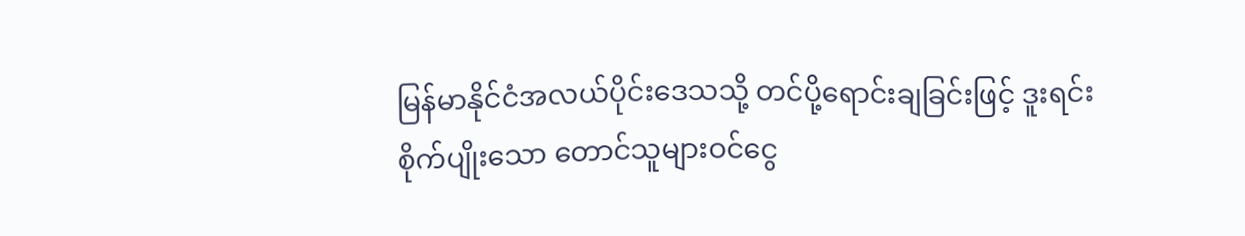မြန်မာနိုင်ငံအလယ်ပိုင်းဒေသသို့ တင်ပို့ရောင်းချခြင်းဖြင့် ဒူးရင်းစိုက်ပျိုးသော တောင်သူများဝင်ငွေ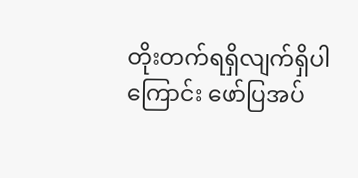တိုးတက်ရရှိလျက်ရှိပါကြောင်း ဖော်ပြအပ်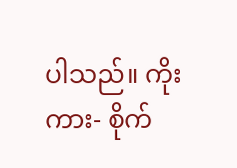ပါသည်။ ကိုးကား- စိုက်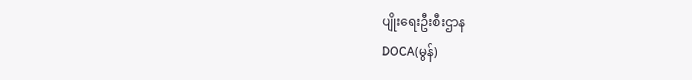ပျိုးရေးဦးစီးဌာန
DOCA(မွန်)